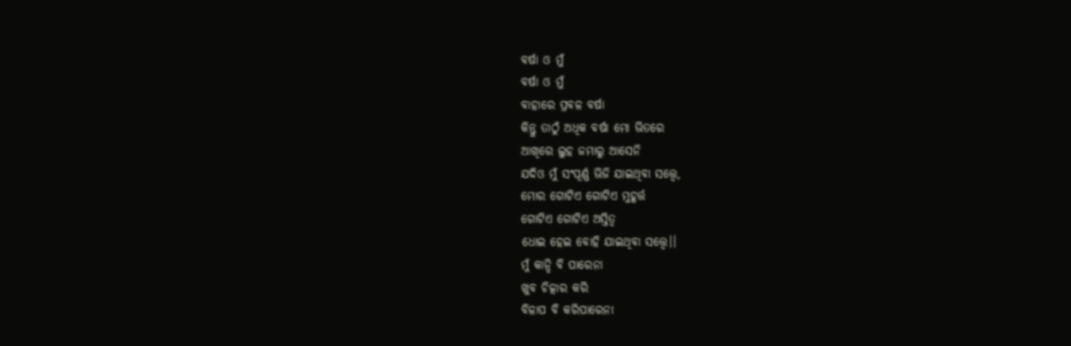ବର୍ଷା ଓ ମୁଁ
ବର୍ଷା ଓ ମୁଁ
ବାହାରେ ପ୍ରବଳ ବର୍ଷା
କିନ୍ତୁ ତାଠୁଁ ଅଧିକ ବର୍ଷା ମୋ ଭିତରେ
ଆଖିରେ ଲୁହ ଜମାରୁ ଆସେନି
ଯଦିଓ ମୁଁ ସଂପୂର୍ଣ୍ଣ ଭିଜି ଯାଇଥିବା ସତ୍ତ୍ୱେ,
ମୋର ଗୋଟିଏ ଗୋଟିଏ ମୁହୂର୍ତ୍ତ
ଗୋଟିଏ ଗୋଟିଏ ଅସ୍ତିତ୍ଵ
ଧୋଇ ହେଇ ବୋହି ଯାଇଥିବା ସତ୍ତ୍ୱେ।।
ମୁଁ କାନ୍ଦି ବି ପାରେନା
ଖୁବ ଚିତ୍କାର କରି
ବିଳାପ ବି କରିପାରେନା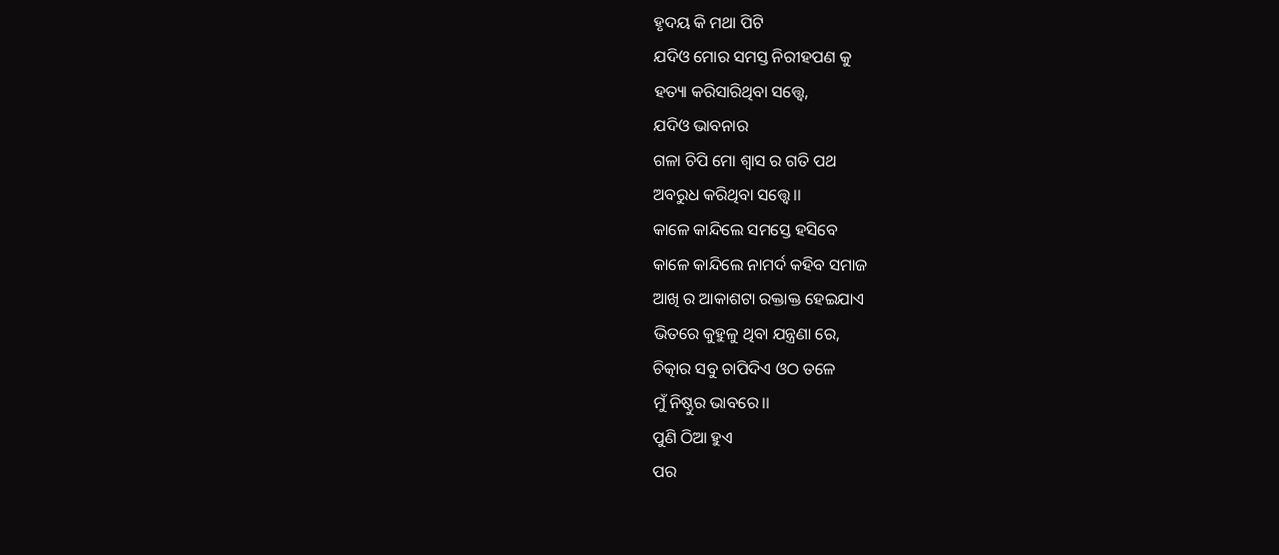ହୃଦୟ କି ମଥା ପିଟି
ଯଦିଓ ମୋର ସମସ୍ତ ନିରୀହପଣ କୁ
ହତ୍ୟା କରିସାରିଥିବା ସତ୍ତ୍ୱେ,
ଯଦିଓ ଭାବନାର
ଗଳା ଚିପି ମୋ ଶ୍ଵାସ ର ଗତି ପଥ
ଅବରୁଧ କରିଥିବା ସତ୍ତ୍ୱେ।।
କାଳେ କାନ୍ଦିଲେ ସମସ୍ତେ ହସିବେ
କାଳେ କାନ୍ଦିଲେ ନାମର୍ଦ କହିବ ସମାଜ
ଆଖି ର ଆକାଶଟା ରକ୍ତାକ୍ତ ହେଇଯାଏ
ଭିତରେ କୁହୁଳୁ ଥିବା ଯନ୍ତ୍ରଣା ରେ,
ଚିତ୍କାର ସବୁ ଚାପିଦିଏ ଓଠ ତଳେ
ମୁଁ ନିଷ୍ଠୁର ଭାବରେ।।
ପୁଣି ଠିଆ ହୁଏ
ପର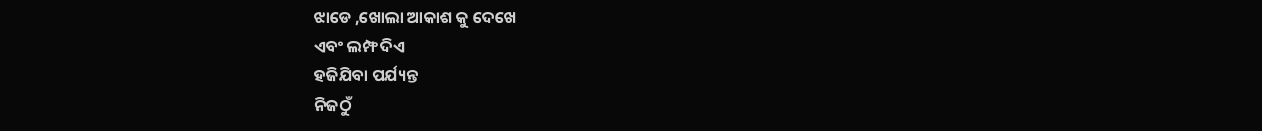ଝାଡେ ,ଖୋଲା ଆକାଶ କୁ ଦେଖେ
ଏବଂ ଲମ୍ଫ ଦିଏ
ହଜିଯିବା ପର୍ଯ୍ୟନ୍ତ
ନିଜଠୁଁ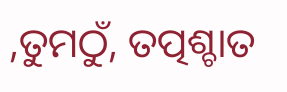,ତୁମଠୁଁ, ତତ୍ପଶ୍ଚାତ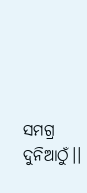ସମଗ୍ର ଦୁନିଆଠୁଁ।।